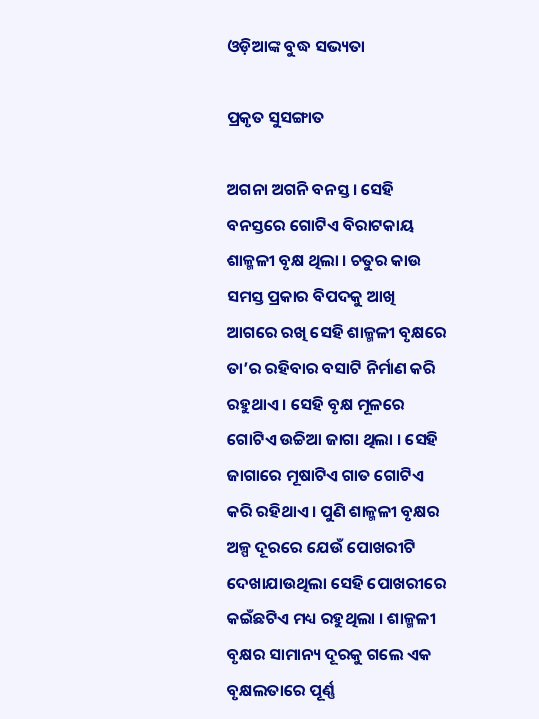ଓଡ଼ିଆଙ୍କ ବୁଦ୍ଧ ସଭ୍ୟତା

ପ୍ରକୃତ ସୁସଙ୍ଗାତ

ଅଗନା ଅଗନି ବନସ୍ତ । ସେହି ବନସ୍ତରେ ଗୋଟିଏ ବିରାଟକାୟ ଶାଳ୍ମଳୀ ବୃକ୍ଷ ଥିଲା । ଚତୁର କାଉ ସମସ୍ତ ପ୍ରକାର ବିପଦକୁ ଆଖି ଆଗରେ ରଖି ସେହି ଶାଳ୍ମଳୀ ବୃକ୍ଷରେ ତା’ର ରହିବାର ବସାଟି ନିର୍ମାଣ କରି ରହୁଥାଏ । ସେହି ବୃକ୍ଷ ମୂଳରେ ଗୋଟିଏ ଉଚ୍ଚିଆ ଜାଗା ଥିଲା । ସେହି ଜାଗାରେ ମୂଷାଟିଏ ଗାତ ଗୋଟିଏ କରି ରହିଥାଏ । ପୁଣି ଶାଳ୍ମଳୀ ବୃକ୍ଷର ଅଳ୍ପ ଦୂରରେ ଯେଉଁ ପୋଖରୀଟି ଦେଖାଯାଉଥିଲା ସେହି ପୋଖରୀରେ କଇଁଛଟିଏ ମଧ୍ୟ ରହୁଥିଲା । ଶାଳ୍ମଳୀ ବୃକ୍ଷର ସାମାନ୍ୟ ଦୂରକୁ ଗଲେ ଏକ ବୃକ୍ଷଲତାରେ ପୂର୍ଣ୍ଣ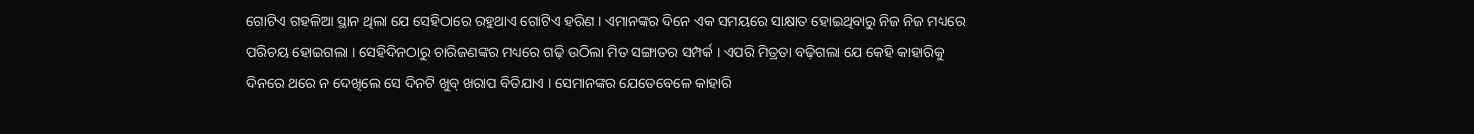ଗୋଟିଏ ଗହଳିଆ ସ୍ଥାନ ଥିଲା ଯେ ସେହିଠାରେ ରହୁଥାଏ ଗୋଟିଏ ହରିଣ । ଏମାନଙ୍କର ଦିନେ ଏକ ସମୟରେ ସାକ୍ଷାତ ହୋଇଥିବାରୁ ନିଜ ନିଜ ମଧ୍ୟରେ ପରିଚୟ ହୋଇଗଲା । ସେହିଦିନଠାରୁ ଚାରିଜଣଙ୍କର ମଧ୍ୟରେ ଗଢ଼ି ଉଠିଲା ମିତ ସଙ୍ଗାତର ସମ୍ପର୍କ । ଏପରି ମିତ୍ରତା ବଢ଼ିଗଲା ଯେ କେହି କାହାରିକୁ ଦିନରେ ଥରେ ନ ଦେଖିଲେ ସେ ଦିନଟି ଖୁବ୍ ଖରାପ ବିତିଯାଏ । ସେମାନଙ୍କର ଯେତେବେଳେ କାହାରି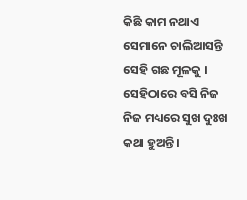କିଛି କାମ ନଥାଏ ସେମାନେ ଚାଲିଆସନ୍ତି ସେହି ଗଛ ମୂଳକୁ । ସେହିଠାରେ ବସି ନିଜ ନିଜ ମଧ୍ୟରେ ସୁଖ ଦୁଃଖ କଥା ହୁଅନ୍ତି ।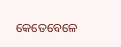କେତେବେଳେ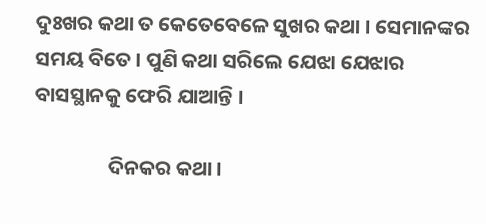ଦୁଃଖର କଥା ତ କେତେବେଳେ ସୁଖର କଥା । ସେମାନଙ୍କର ସମୟ ବିତେ । ପୁଣି କଥା ସରିଲେ ଯେଝା ଯେଝାର ବାସସ୍ଥାନକୁ ଫେରି ଯାଆନ୍ତି ।

                ଦିନକର କଥା ।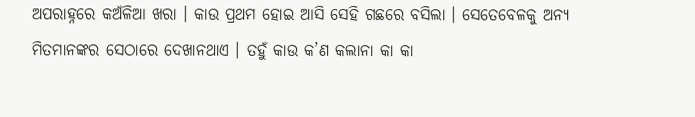ଅପରାହ୍ନରେ କଅଁଳିଆ ଖରା । କାଉ ପ୍ରଥମ ହୋଇ ଆସି ସେହି ଗଛରେ ବସିଲା । ସେତେବେଳକୁ ଅନ୍ୟ ମିତମାନଙ୍କର ସେଠାରେ ଦେଖାନଥାଏ । ତହୁଁ କାଉ କ’ଣ କଲାନା କା କା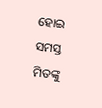ହୋଇ ସମସ୍ତ ମିତଙ୍କୁ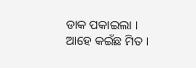ଡାକ ପକାଇଲା । ଆହେ କଇଁଛ ମିତ ।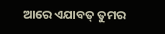ଆରେ ଏଯାବତ୍ ତୁମର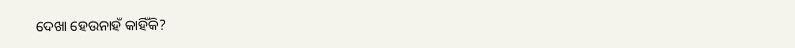ଦେଖା ହେଉନାହଁ କାହିଁକି?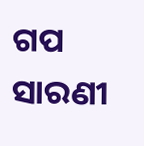ଗପ ସାରଣୀ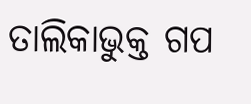ତାଲିକାଭୁକ୍ତ ଗପ